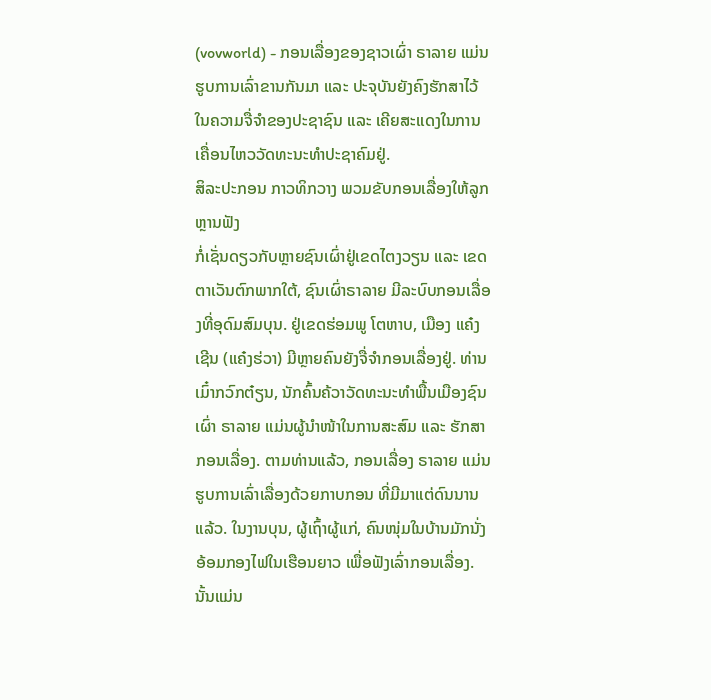(vovworld) - ກອນເລື່ອງຂອງຊາວເຜົ່າ ຣາລາຍ ແມ່ນຮູບການເລົ່າຂານກັນມາ ແລະ ປະຈຸບັນຍັງຄົງຮັກສາໄວ້ໃນຄວາມຈື່ຈຳຂອງປະຊາຊົນ ແລະ ເຄີຍສະແດງໃນການເຄື່ອນໄຫວວັດທະນະທຳປະຊາຄົມຢູ່.
ສິລະປະກອນ ກາວທິກວາງ ພວມຂັບກອນເລື່ອງໃຫ້ລູກຫຼານຟັງ
ກໍ່ເຊັ່ນດຽວກັບຫຼາຍຊົນເຜົ່າຢູ່ເຂດໄຕງວຽນ ແລະ ເຂດຕາເວັນຕົກພາກໃຕ້, ຊົນເຜົ່າຣາລາຍ ມີລະບົບກອນເລື່ອງທີ່ອຸດົມສົມບຸນ. ຢູ່ເຂດຮ່ອມພູ ໂຕຫາບ, ເມືອງ ແຄ໋ງເຊີນ (ແຄ໋ງຮ່ວາ) ມີຫຼາຍຄົນຍັງຈື່ຈຳກອນເລື່ອງຢູ່. ທ່ານ ເມົ໋າກວົກຕ໋ຽນ, ນັກຄົ້ນຄ້ວາວັດທະນະທຳພື້ນເມືອງຊົນເຜົ່າ ຣາລາຍ ແມ່ນຜູ້ນຳໜ້າໃນການສະສົມ ແລະ ຮັກສາກອນເລື່ອງ. ຕາມທ່ານແລ້ວ, ກອນເລື່ອງ ຣາລາຍ ແມ່ນຮູບການເລົ່າເລື່ອງດ້ວຍກາບກອນ ທີ່ມີມາແຕ່ດົນນານແລ້ວ. ໃນງານບຸນ, ຜູ້ເຖົ້າຜູ້ແກ່, ຄົນໜຸ່ມໃນບ້ານມັກນັ່ງອ້ອມກອງໄຟໃນເຮືອນຍາວ ເພື່ອຟັງເລົ່າກອນເລື່ອງ. ນັ້ນແມ່ນ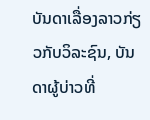ບັນດາເລື່ອງລາວກ່ຽວກັບວິລະຊົນ, ບັນດາຜູ້ບ່າວທີ່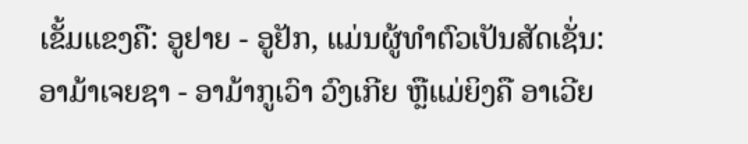ເຂັ້ມແຂງຄື: ອູຢາຍ - ອູຢັກ, ແມ່ນຜູ້ທຳຕົວເປັນສັດເຊັ່ນ: ອາມ້າເຈຍຊາ - ອາມ້າກູເວົາ ວົງເກີຍ ຫຼືແມ່ຍິງຄື ອາເວີຍ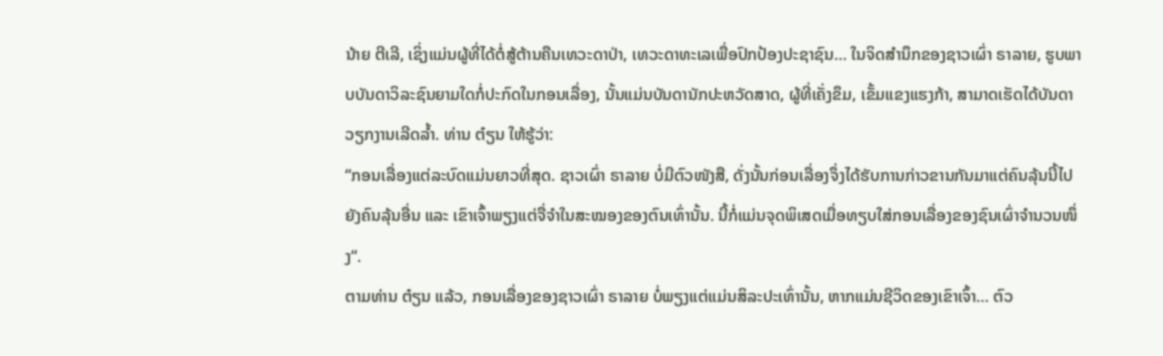ນ້າຍ ຕີເລີ, ເຊິ່ງແມ່ນຜູ້ທີ່ໄດ້ຕໍ່ສູ້ຕ້ານຄືນເທວະດາປ່າ, ເທວະດາທະເລເພື່ອປົກປ້ອງປະຊາຊົນ… ໃນຈິດສຳນຶກຂອງຊາວເຜົ່າ ຣາລາຍ, ຮູບພາບບັນດາວິລະຊົນຍາມໃດກໍ່ປະກົດໃນກອນເລື່ອງ, ນັ້ນແມ່ນບັນດານັກປະຫວັດສາດ, ຜູ້ທີ່ເຄັ່ງຂຶມ, ເຂັ້ມແຂງແຮງກ້າ, ສາມາດເຮັດໄດ້ບັນດາວຽກງານເລີດລ້ຳ. ທ່ານ ຕ໋ຽນ ໃຫ້ຮູ້ວ່າ:
“ກອນເລື່ອງແຕ່ລະບົດແມ່ນຍາວທີ່ສຸດ. ຊາວເຜົ່າ ຣາລາຍ ບໍ່ມີຕົວໜັງສື, ດັ່ງນັ້ນກ່ອນເລື່ອງຈຶ່ງໄດ້ຮັບການກ່າວຂານກັນມາແຕ່ຄົນລຸ້ນນີ້ໄປຍັງຄົນລຸ້ນອື່ນ ແລະ ເຂົາເຈົ້າພຽງແຕ່ຈື່ຈຳໃນສະໝອງຂອງຕົນເທົ່ານັ້ນ. ນີ້ກໍ່ແມ່ນຈຸດພິເສດເມື່ອທຽບໃສ່ກອນເລື່ອງຂອງຊົນເຜົ່າຈຳນວນໜຶ່ງ“.
ຕາມທ່ານ ຕ໋ຽນ ແລ້ວ, ກອນເລື່ອງຂອງຊາວເຜົ່າ ຣາລາຍ ບໍ່ພຽງແຕ່ແມ່ນສິລະປະເທົ່ານັ້ນ, ຫາກແມ່ນຊີວິດຂອງເຂົາເຈົ້າ… ຕົວ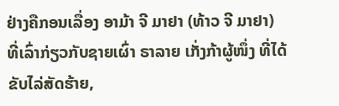ຢ່າງຄືກອນເລື່ອງ ອາມ້າ ຈີ ມາຢາ (ທ້າວ ຈີ ມາຢາ) ທີ່ເລົ່າກ່ຽວກັບຊາຍເຜົ່າ ຣາລາຍ ເກັ່ງກ້າຜູ້ໜຶ່ງ ທີ່ໄດ້ຂັບໄລ່ສັດຮ້າຍ,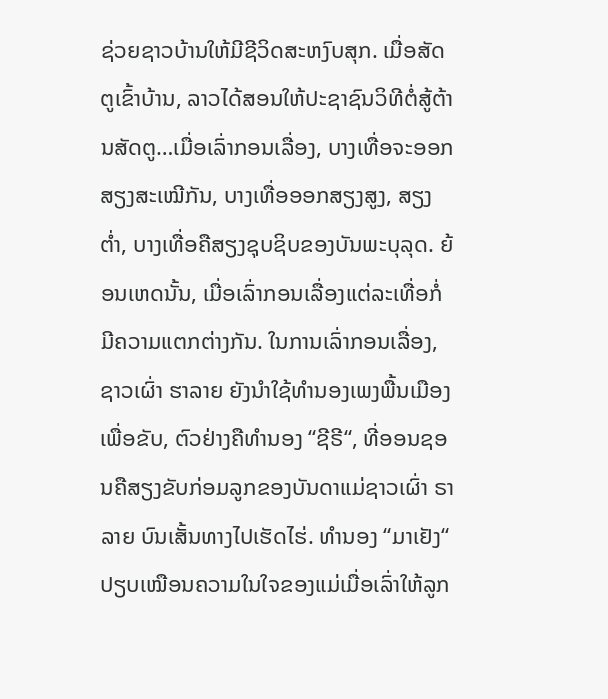ຊ່ວຍຊາວບ້ານໃຫ້ມີຊີວິດສະຫງົບສຸກ. ເມື່ອສັດຕູເຂົ້າບ້ານ, ລາວໄດ້ສອນໃຫ້ປະຊາຊົນວິທີຕໍ່ສູ້ຕ້ານສັດຕູ…ເມື່ອເລົ່າກອນເລື່ອງ, ບາງເທື່ອຈະອອກສຽງສະເໝີກັນ, ບາງເທື່ອອອກສຽງສູງ, ສຽງຕ່ຳ, ບາງເທື່ອຄືສຽງຊຸບຊິບຂອງບັນພະບຸລຸດ. ຍ້ອນເຫດນັ້ນ, ເມື່ອເລົ່າກອນເລື່ອງແຕ່ລະເທື່ອກໍ່ມີຄວາມແຕກຕ່າງກັນ. ໃນການເລົ່າກອນເລື່ອງ, ຊາວເຜົ່າ ຮາລາຍ ຍັງນຳໃຊ້ທຳນອງເພງພື້ນເມືອງເພື່ອຂັບ, ຕົວຢ່າງຄືທຳນອງ “ຊີຣີ“, ທີ່ອອນຊອນຄືສຽງຂັບກ່ອມລູກຂອງບັນດາແມ່ຊາວເຜົ່າ ຣາລາຍ ບົນເສັ້ນທາງໄປເຮັດໄຮ່. ທຳນອງ “ມາເຢັງ“ ປຽບເໝືອນຄວາມໃນໃຈຂອງແມ່ເມື່ອເລົ່າໃຫ້ລູກ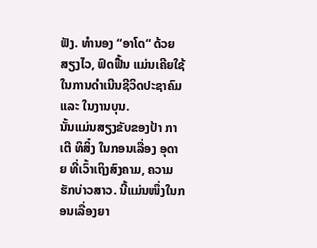ຟັງ. ທຳນອງ “ອາໂດ“ ດ້ວຍສຽງໄວ, ຟົດຟື້ນ ແມ່ນເຄີຍໃຊ້ໃນການດຳເນີນຊີວິດປະຊາຄົມ ແລະ ໃນງານບຸນ.
ນັ້ນແມ່ນສຽງຂັບຂອງປ້າ ກາເຕີ ທິສິ໋ງ ໃນກອນເລື່ອງ ອຸດາຍ ທີ່ເວົ້າເຖິງສົງຄາມ, ຄວາມຮັກບ່າວສາວ. ນີ້ແມ່ນໜຶ່ງໃນກອນເລື່ອງຍາ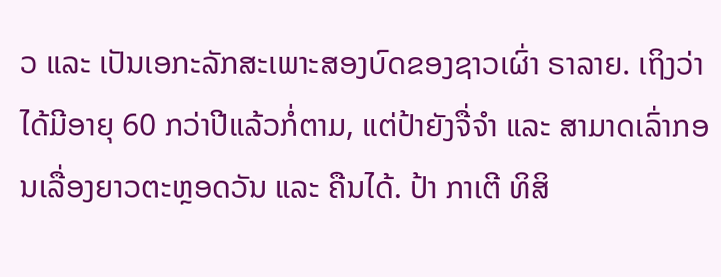ວ ແລະ ເປັນເອກະລັກສະເພາະສອງບົດຂອງຊາວເຜົ່າ ຣາລາຍ. ເຖິງວ່າໄດ້ມີອາຍຸ 60 ກວ່າປີແລ້ວກໍ່ຕາມ, ແຕ່ປ້າຍັງຈື່ຈຳ ແລະ ສາມາດເລົ່າກອນເລື່ອງຍາວຕະຫຼອດວັນ ແລະ ຄືນໄດ້. ປ້າ ກາເຕີ ທິສິ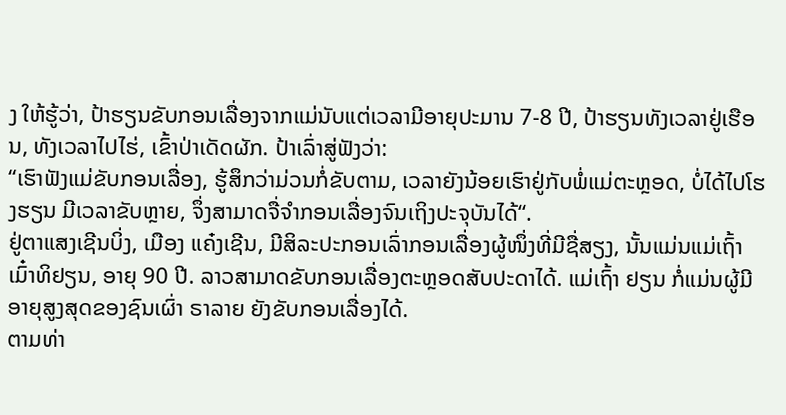ງ ໃຫ້ຮູ້ວ່າ, ປ້າຮຽນຂັບກອນເລື່ອງຈາກແມ່ນັບແຕ່ເວລາມີອາຍຸປະມານ 7-8 ປີ, ປ້າຮຽນທັງເວລາຢູ່ເຮືອນ, ທັງເວລາໄປໄຮ່, ເຂົ້າປ່າເດັດຜັກ. ປ້າເລົ່າສູ່ຟັງວ່າ:
“ເຮົາຟັງແມ່ຂັບກອນເລື່ອງ, ຮູ້ສຶກວ່າມ່ວນກໍ່ຂັບຕາມ, ເວລາຍັງນ້ອຍເຮົາຢູ່ກັບພໍ່ແມ່ຕະຫຼອດ, ບໍ່ໄດ້ໄປໂຮງຮຽນ ມີເວລາຂັບຫຼາຍ, ຈຶ່ງສາມາດຈື່ຈຳກອນເລື່ອງຈົນເຖິງປະຈຸບັນໄດ້“.
ຢູ່ຕາແສງເຊີນບິ່ງ, ເມືອງ ແຄ໋ງເຊີນ, ມີສິລະປະກອນເລົ່າກອນເລື່ອງຜູ້ໜຶ່ງທີ່ມີຊື່ສຽງ, ນັ້ນແມ່ນແມ່ເຖົ້າ ເມົ໋າທິຢຽນ, ອາຍຸ 90 ປີ. ລາວສາມາດຂັບກອນເລື່ອງຕະຫຼອດສັບປະດາໄດ້. ແມ່ເຖົ້າ ຢຽນ ກໍ່ແມ່ນຜູ້ມີອາຍຸສູງສຸດຂອງຊົນເຜົ່າ ຣາລາຍ ຍັງຂັບກອນເລື່ອງໄດ້.
ຕາມທ່າ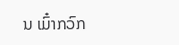ນ ເມົ໋າກວົກ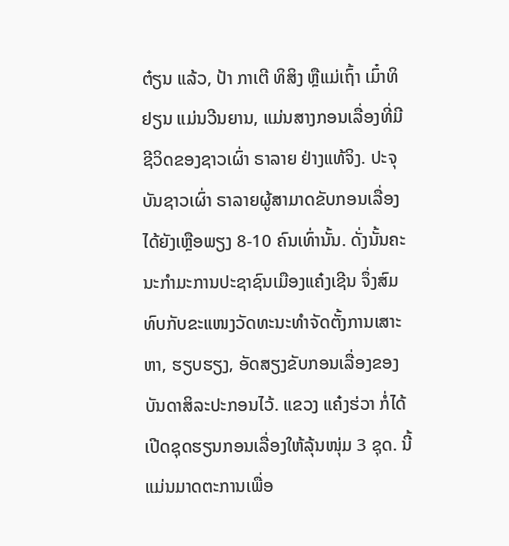ຕ໋ຽນ ແລ້ວ, ປ້າ ກາເຕີ ທິສິງ ຫຼືແມ່ເຖົ້າ ເມົ໋າທິຢຽນ ແມ່ນວີນຍານ, ແມ່ນສາງກອນເລື່ອງທີ່ມີຊີວິດຂອງຊາວເຜົ່າ ຣາລາຍ ຢ່າງແທ້ຈິງ. ປະຈຸບັນຊາວເຜົ່າ ຣາລາຍຜູ້ສາມາດຂັບກອນເລື່ອງ ໄດ້ຍັງເຫຼືອພຽງ 8-10 ຄົນເທົ່ານັ້ນ. ດັ່ງນັ້ນຄະນະກຳມະການປະຊາຊົນເມືອງແຄ໋ງເຊີນ ຈຶ່ງສົມທົບກັບຂະແໜງວັດທະນະທຳຈັດຕັ້ງການເສາະຫາ, ຮຽບຮຽງ, ອັດສຽງຂັບກອນເລື່ອງຂອງບັນດາສິລະປະກອນໄວ້. ແຂວງ ແຄ໋ງຮ່ວາ ກໍ່ໄດ້ເປີດຊຸດຮຽນກອນເລື່ອງໃຫ້ລຸ້ນໜຸ່ມ 3 ຊຸດ. ນີ້ແມ່ນມາດຕະການເພື່ອ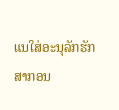ແນໃສ່ອະນຸລັກຮັກສາກອນ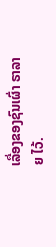ເລື່ອງຂອງຊົນເຜົ່າ ຣາລາຍ ໄວ້.